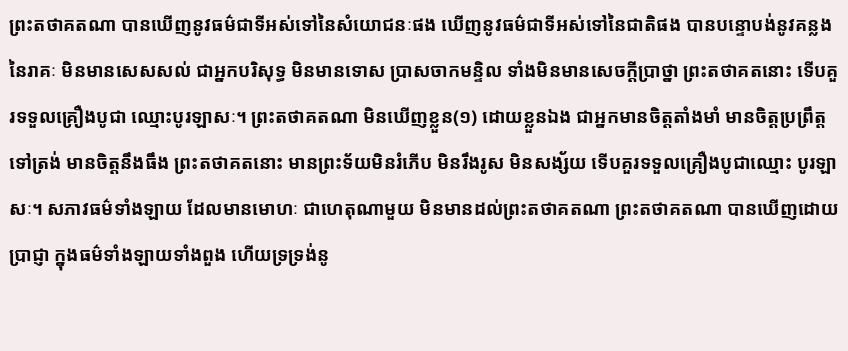ព្រះតថាគតណា បានឃើញនូវធម៌ជាទីអស់ទៅនៃសំយោជនៈផង ឃើញនូវធម៌ជាទីអស់ទៅនៃជាតិផង បានបន្ទោបង់នូវគន្លងនៃរាគៈ មិនមានសេសសល់ ជាអ្នកបរិសុទ្ធ មិនមានទោស ប្រាសចាកមន្ទិល ទាំងមិនមានសេចក្តីប្រាថ្នា ព្រះតថាគតនោះ ទើបគួរទទួលគ្រឿងបូជា ឈ្មោះបូរឡាសៈ។ ព្រះតថាគតណា មិនឃើញខ្លួន(១) ដោយខ្លួនឯង ជាអ្នកមានចិត្តតាំងមាំ មានចិត្តប្រព្រឹត្តទៅត្រង់ មានចិត្តនឹងធឹង ព្រះតថាគតនោះ មានព្រះទ័យមិនរំភើប មិនរឹងរូស មិនសង្ស័យ ទើបគួរទទួលគ្រឿងបូជាឈ្មោះ បូរឡាសៈ។ សភាវធម៌ទាំងឡាយ ដែលមានមោហៈ ជាហេតុណាមួយ មិនមានដល់ព្រះតថាគតណា ព្រះតថាគតណា បានឃើញដោយប្រាជ្ញា ក្នុងធម៌ទាំងឡាយទាំងពួង ហើយទ្រទ្រង់នូ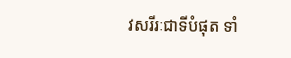វសរីរៈជាទីបំផុត ទាំ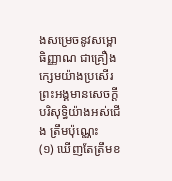ងសម្រេចនូវសម្ពោធិញ្ញាណ ជាគ្រឿងក្សេមយ៉ាងប្រសើរ ព្រះអង្គមានសេចក្តីបរិសុទ្ធិយ៉ាងអស់ជើង ត្រឹមប៉ុណ្ណេះ
(១) ឃើញតែត្រឹមខ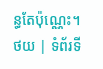ន្ធតែប៉ុណ្ណេះ។
ថយ | ទំព័រទី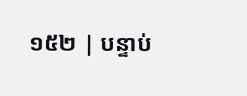១៥២ | បន្ទាប់